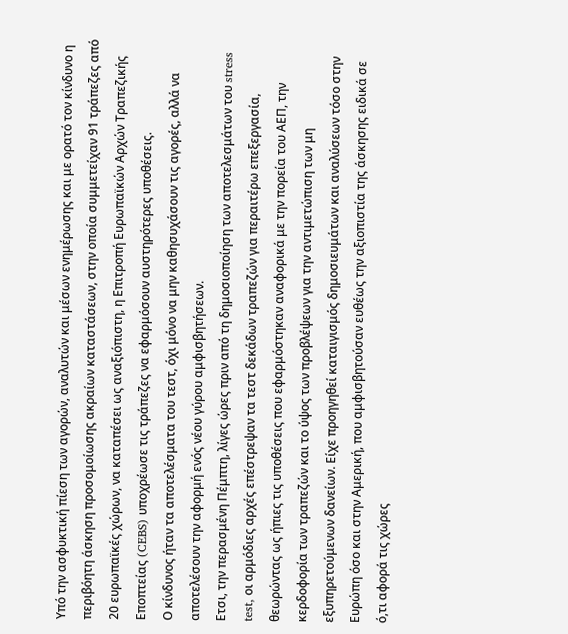Υπό την ασφυκτική πίεση των αγορών, αναλυτών και μέσων ενημέρωσης και με ορατό τον κίνδυνο η περιβόητη άσκηση προσομοίωσης ακραίων καταστάσεων, στην οποία συμμετείχαν 91 τράπεζες από 20 ευρωπαϊκές χώρων, να καταπέσει ως αναξιόπιστη, η Επιτροπή Ευρωπαϊκών Αρχών Τραπεζικής Εποπτείας (CEBS) υποχρέωσε τις τράπεζες να εφαρμόσουν αυστηρότερες υποθέσεις.
Ο κίνδυνος ήταν τα αποτελέσματα του τεστ, όχι μόνο να μην καθησυχάσουν τις αγορές, αλλά να αποτελέσουν την αφορμή ενός νέου γύρου αμφισβητήσεων.
Ετσι, την περασμένη Πέμπτη, λίγες ώρες πριν από τη δημοσιοποίηση των αποτελεσμάτων του stress test, οι αρμόδιες αρχές επέστρεψαν τα τεστ δεκάδων τραπεζών για περαιτέρω επεξεργασία, θεωρώντας ως ήπιες τις υποθέσεις που εφαρμόστηκαν αναφορικά με την πορεία του ΑΕΠ, την κερδοφορία των τραπεζών και το ύψος των προβλέψεων για την αντιμετώπιση των μη εξυπηρετούμενων δανείων. Είχε προηγηθεί καταιγισμός δημοσιευμάτων και αναλύσεων τόσο στην Ευρώπη όσο και στην Αμερική, που αμφισβητούσαν ευθέως την αξιοπιστία της άσκησης ειδικά σε ό,τι αφορά τις χώρες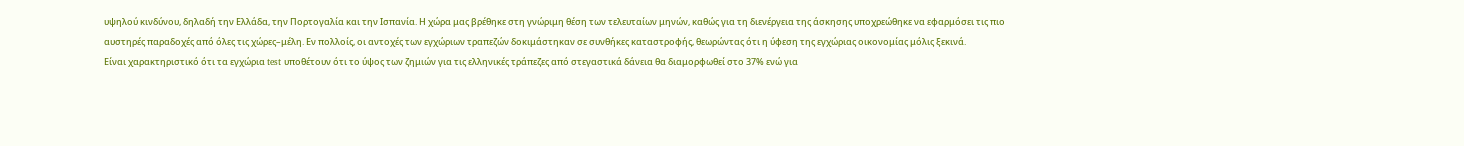υψηλού κινδύνου, δηλαδή την Ελλάδα, την Πορτογαλία και την Ισπανία. Η χώρα μας βρέθηκε στη γνώριμη θέση των τελευταίων μηνών, καθώς για τη διενέργεια της άσκησης υποχρεώθηκε να εφαρμόσει τις πιο αυστηρές παραδοχές από όλες τις χώρες–μέλη. Εν πολλοίς, οι αντοχές των εγχώριων τραπεζών δοκιμάστηκαν σε συνθήκες καταστροφής, θεωρώντας ότι η ύφεση της εγχώριας οικονομίας μόλις ξεκινά.
Είναι χαρακτηριστικό ότι τα εγχώρια test υποθέτουν ότι το ύψος των ζημιών για τις ελληνικές τράπεζες από στεγαστικά δάνεια θα διαμορφωθεί στο 37% ενώ για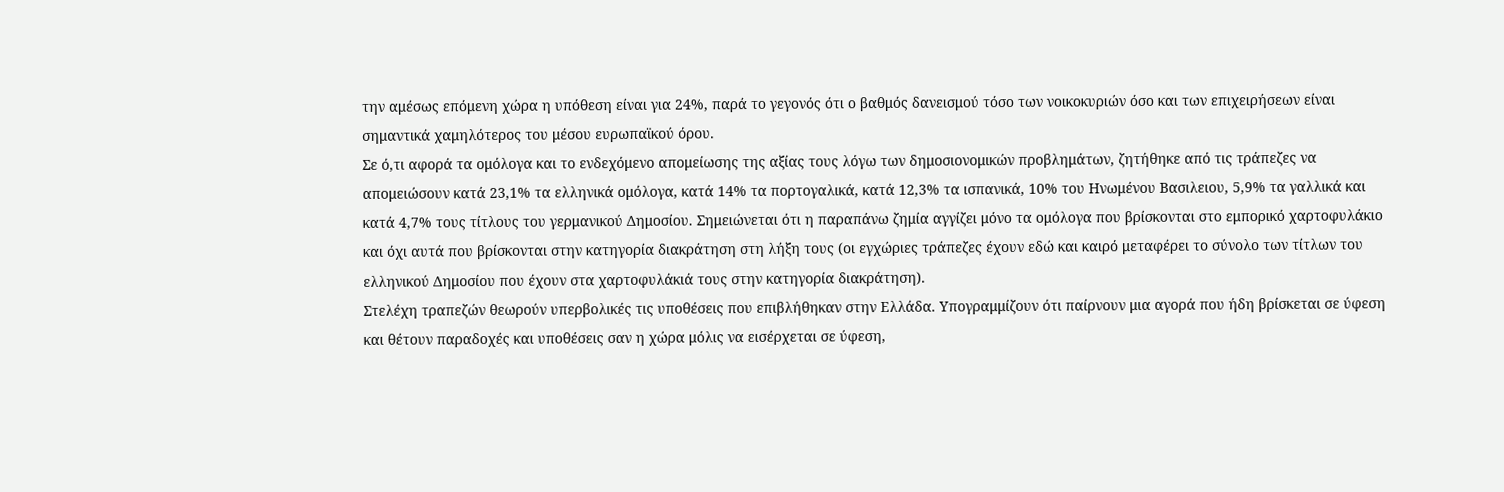την αμέσως επόμενη χώρα η υπόθεση είναι για 24%, παρά το γεγονός ότι ο βαθμός δανεισμού τόσο των νοικοκυριών όσο και των επιχειρήσεων είναι σημαντικά χαμηλότερος του μέσου ευρωπαϊκού όρου.
Σε ό,τι αφορά τα ομόλογα και το ενδεχόμενο απομείωσης της αξίας τους λόγω των δημοσιονομικών προβλημάτων, ζητήθηκε από τις τράπεζες να απομειώσουν κατά 23,1% τα ελληνικά ομόλογα, κατά 14% τα πορτογαλικά, κατά 12,3% τα ισπανικά, 10% του Ηνωμένου Βασιλειου, 5,9% τα γαλλικά και κατά 4,7% τους τίτλους του γερμανικού Δημοσίου. Σημειώνεται ότι η παραπάνω ζημία αγγίζει μόνο τα ομόλογα που βρίσκονται στο εμπορικό χαρτοφυλάκιο και όχι αυτά που βρίσκονται στην κατηγορία διακράτηση στη λήξη τους (οι εγχώριες τράπεζες έχουν εδώ και καιρό μεταφέρει το σύνολο των τίτλων του ελληνικού Δημοσίου που έχουν στα χαρτοφυλάκιά τους στην κατηγορία διακράτηση).
Στελέχη τραπεζών θεωρούν υπερβολικές τις υποθέσεις που επιβλήθηκαν στην Ελλάδα. Υπογραμμίζουν ότι παίρνουν μια αγορά που ήδη βρίσκεται σε ύφεση και θέτουν παραδοχές και υποθέσεις σαν η χώρα μόλις να εισέρχεται σε ύφεση,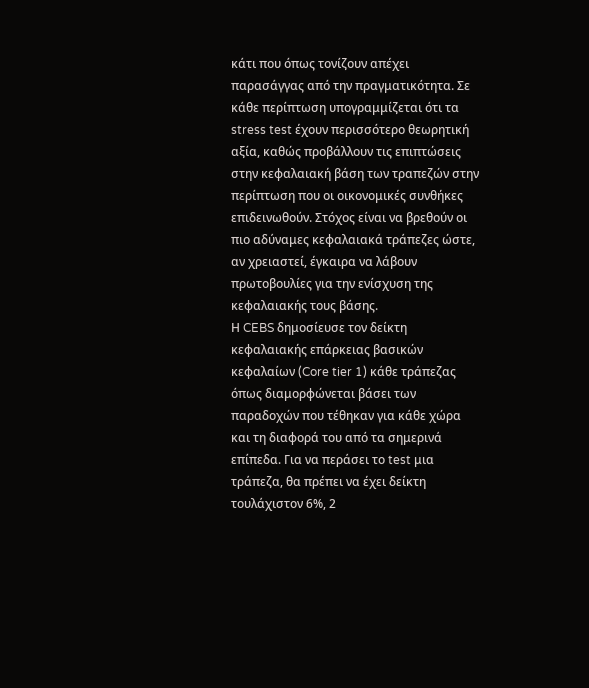κάτι που όπως τονίζουν απέχει παρασάγγας από την πραγματικότητα. Σε κάθε περίπτωση υπογραμμίζεται ότι τα stress test έχουν περισσότερο θεωρητική αξία, καθώς προβάλλουν τις επιπτώσεις στην κεφαλαιακή βάση των τραπεζών στην περίπτωση που οι οικονομικές συνθήκες επιδεινωθούν. Στόχος είναι να βρεθούν οι πιο αδύναμες κεφαλαιακά τράπεζες ώστε, αν χρειαστεί, έγκαιρα να λάβουν πρωτοβουλίες για την ενίσχυση της κεφαλαιακής τους βάσης.
Η CEBS δημοσίευσε τον δείκτη κεφαλαιακής επάρκειας βασικών κεφαλαίων (Core tier 1) κάθε τράπεζας όπως διαμορφώνεται βάσει των παραδοχών που τέθηκαν για κάθε χώρα και τη διαφορά του από τα σημερινά επίπεδα. Για να περάσει το test μια τράπεζα, θα πρέπει να έχει δείκτη τουλάχιστον 6%, 2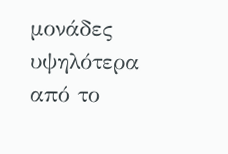μονάδες υψηλότερα από το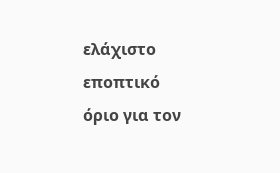ελάχιστο εποπτικό όριο για τον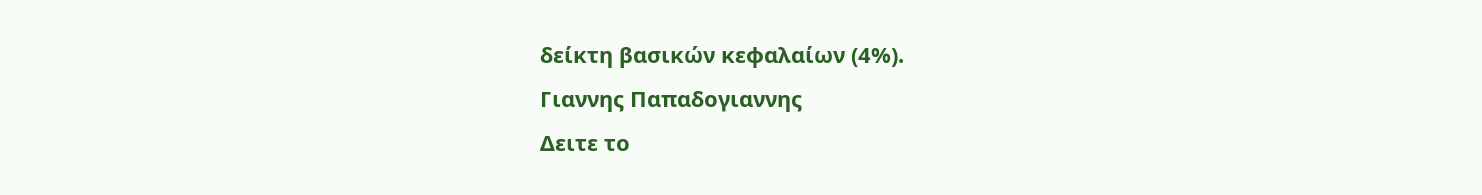δείκτη βασικών κεφαλαίων (4%).
Γιαννης Παπαδογιαννης
Δειτε το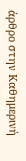άρθρο στην Καθημερινή